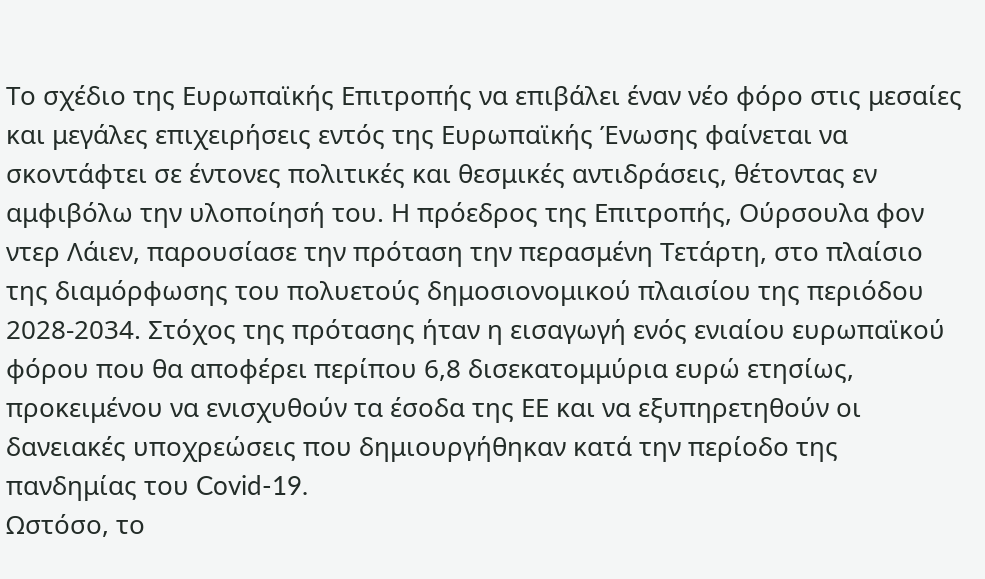Το σχέδιο της Ευρωπαϊκής Επιτροπής να επιβάλει έναν νέο φόρο στις μεσαίες και μεγάλες επιχειρήσεις εντός της Ευρωπαϊκής Ένωσης φαίνεται να σκοντάφτει σε έντονες πολιτικές και θεσμικές αντιδράσεις, θέτοντας εν αμφιβόλω την υλοποίησή του. Η πρόεδρος της Επιτροπής, Ούρσουλα φον ντερ Λάιεν, παρουσίασε την πρόταση την περασμένη Τετάρτη, στο πλαίσιο της διαμόρφωσης του πολυετούς δημοσιονομικού πλαισίου της περιόδου 2028-2034. Στόχος της πρότασης ήταν η εισαγωγή ενός ενιαίου ευρωπαϊκού φόρου που θα αποφέρει περίπου 6,8 δισεκατομμύρια ευρώ ετησίως, προκειμένου να ενισχυθούν τα έσοδα της ΕΕ και να εξυπηρετηθούν οι δανειακές υποχρεώσεις που δημιουργήθηκαν κατά την περίοδο της πανδημίας του Covid-19.
Ωστόσο, το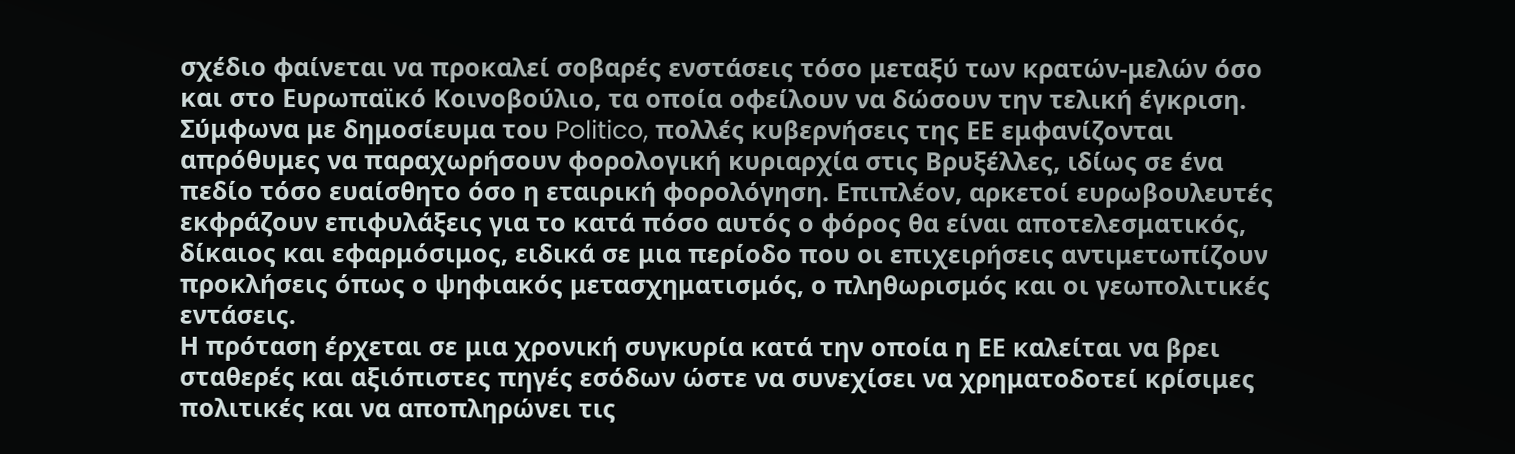σχέδιο φαίνεται να προκαλεί σοβαρές ενστάσεις τόσο μεταξύ των κρατών-μελών όσο και στο Ευρωπαϊκό Κοινοβούλιο, τα οποία οφείλουν να δώσουν την τελική έγκριση. Σύμφωνα με δημοσίευμα του Politico, πολλές κυβερνήσεις της ΕΕ εμφανίζονται απρόθυμες να παραχωρήσουν φορολογική κυριαρχία στις Βρυξέλλες, ιδίως σε ένα πεδίο τόσο ευαίσθητο όσο η εταιρική φορολόγηση. Επιπλέον, αρκετοί ευρωβουλευτές εκφράζουν επιφυλάξεις για το κατά πόσο αυτός ο φόρος θα είναι αποτελεσματικός, δίκαιος και εφαρμόσιμος, ειδικά σε μια περίοδο που οι επιχειρήσεις αντιμετωπίζουν προκλήσεις όπως ο ψηφιακός μετασχηματισμός, ο πληθωρισμός και οι γεωπολιτικές εντάσεις.
Η πρόταση έρχεται σε μια χρονική συγκυρία κατά την οποία η ΕΕ καλείται να βρει σταθερές και αξιόπιστες πηγές εσόδων ώστε να συνεχίσει να χρηματοδοτεί κρίσιμες πολιτικές και να αποπληρώνει τις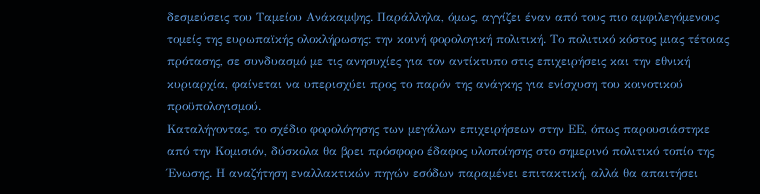δεσμεύσεις του Ταμείου Ανάκαμψης. Παράλληλα, όμως, αγγίζει έναν από τους πιο αμφιλεγόμενους τομείς της ευρωπαϊκής ολοκλήρωσης: την κοινή φορολογική πολιτική. Το πολιτικό κόστος μιας τέτοιας πρότασης, σε συνδυασμό με τις ανησυχίες για τον αντίκτυπο στις επιχειρήσεις και την εθνική κυριαρχία, φαίνεται να υπερισχύει προς το παρόν της ανάγκης για ενίσχυση του κοινοτικού προϋπολογισμού.
Καταλήγοντας, το σχέδιο φορολόγησης των μεγάλων επιχειρήσεων στην ΕΕ, όπως παρουσιάστηκε από την Κομισιόν, δύσκολα θα βρει πρόσφορο έδαφος υλοποίησης στο σημερινό πολιτικό τοπίο της Ένωσης. Η αναζήτηση εναλλακτικών πηγών εσόδων παραμένει επιτακτική, αλλά θα απαιτήσει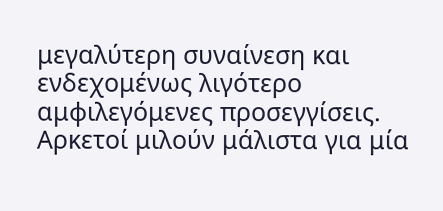μεγαλύτερη συναίνεση και ενδεχομένως λιγότερο αμφιλεγόμενες προσεγγίσεις.
Αρκετοί μιλούν μάλιστα για μία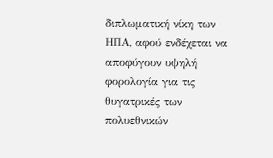διπλωματική νίκη των ΗΠΑ, αφού ενδέχεται να αποφύγουν υψηλή φορολογία για τις θυγατρικές των πολυεθνικών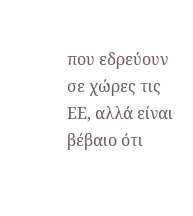που εδρεύουν σε χώρες τις ΕΕ, αλλά είναι βέβαιο ότι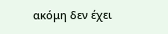ακόμη δεν έχει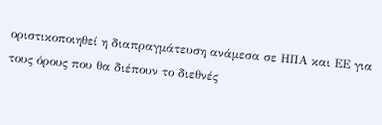οριστικοποιηθεί η διαπραγμάτευση ανάμεσα σε ΗΠΑ και ΕΕ για τους όρους που θα διέπουν το διεθνές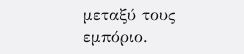μεταξύ τους εμπόριο.